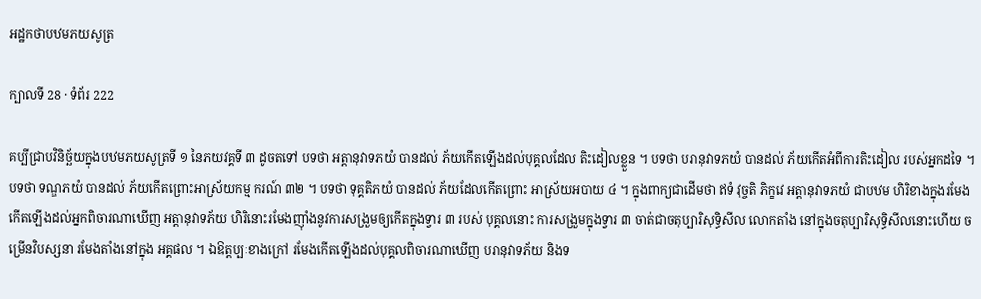អដ្ឋកថាបឋមភយសូត្រ

ក្បាលទី 28 · ទំព័រ 222

គប្បីជ្រាបវិនិច្ឆ័យក្នុងបឋមភយសូត្រទី ១ នៃភយវគ្គទី ៣ ដូចតទៅ បទថា អត្តានុវាទភយំ បានដល់ ភ័យកើតឡើងដល់បុគ្គលដែល តិះដៀលខ្លួន ។ បទថា បរានុវាទភយំ បានដល់ ភ័យកើតអំពីការតិះដៀល របស់អ្នកដទៃ ។ បទថា ទណ្ឌភយំ បានដល់ ភ័យកើតព្រោះអាស្រ័យកម្ម ករណ៍ ៣២ ។ បទថា ទុគ្គតិភយំ បានដល់ ភ័យដែលកើតព្រោះ អាស្រ័យអបាយ ៤ ។ ក្នុងពាក្យជាដើមថា ឥទំ វុច្ចតិ ភិក្ខវេ អត្តានុវាទភយំ ជាបឋម ហិរិខាងក្នុងរមែងកើតឡើងដល់អ្នកពិចារណាឃើញ អត្តានុវាទភ័យ ហិរិនោះរមែងញ៉ាំងនូវការសង្រួមឲ្យកើតក្នុងទ្វារ ៣ របស់ បុគ្គលនោះ ការសង្រួមក្នុងទ្វារ ៣ ចាត់ជាចតុប្បារិសុទ្ធិសីល លោកតាំង នៅក្នុងចតុប្បារិសុទ្ធិសីលនោះហើយ ចម្រើនវិបស្សនា រមែងតាំងនៅក្នុង អគ្គផល ។ ឯឱត្តប្បៈខាងក្រៅ រមែងកើតឡើងដល់បុគ្គលពិចារណាឃើញ បរានុវាទភ័យ និងទ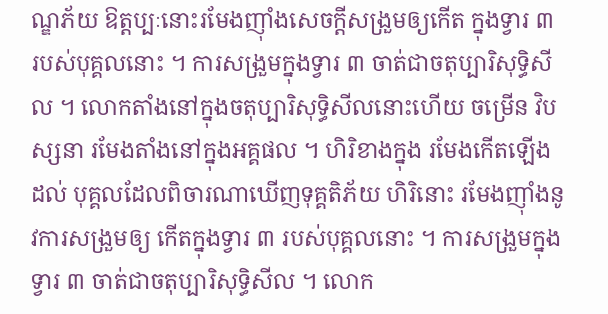ណ្ឌភ័យ ឱត្តប្បៈនោះរមែងញ៉ាំងសេចក្តីសង្រួមឲ្យកើត ក្នុងទ្វារ ៣ របស់បុគ្គលនោះ ។ ការសង្រួមក្នុងទ្វារ ៣ ចាត់ជាចតុប្បារិសុទ្ធិសីល ។ លោកតាំងនៅក្នុងចតុប្បារិសុទ្ធិសីលនោះហើយ ចម្រើន វិបស្សនា រមែងតាំងនៅក្នុងអគ្គផល ។ ហិរិខាងក្នុង រមែងកើតឡើងដល់ បុគ្គលដែលពិចារណាឃើញទុគ្គតិភ័យ ហិរិនោះ រមែងញ៉ាំងនូវការសង្រួមឲ្យ កើតក្នុងទ្វារ ៣ របស់បុគ្គលនោះ ។ ការសង្រួមក្នុងទ្វារ ៣ ចាត់ជាចតុប្បារិសុទ្ធិសីល ។ លោក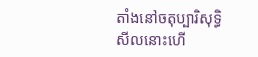តាំងនៅចតុប្បារិសុទ្ធិសីលនោះហើ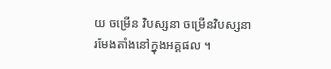យ ចម្រើន វិបស្សនា ចម្រើនវិបស្សនា រមែងតាំងនៅក្នុងអគ្គផល ។